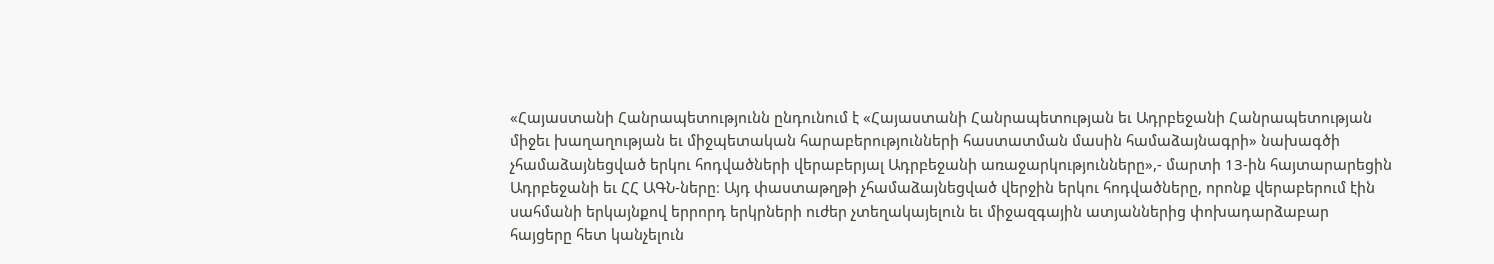«Հայաստանի Հանրապետությունն ընդունում է «Հայաստանի Հանրապետության եւ Ադրբեջանի Հանրապետության միջեւ խաղաղության եւ միջպետական հարաբերությունների հաստատման մասին համաձայնագրի» նախագծի չհամաձայնեցված երկու հոդվածների վերաբերյալ Ադրբեջանի առաջարկությունները»,- մարտի 13-ին հայտարարեցին Ադրբեջանի եւ ՀՀ ԱԳՆ-ները։ Այդ փաստաթղթի չհամաձայնեցված վերջին երկու հոդվածները, որոնք վերաբերում էին սահմանի երկայնքով երրորդ երկրների ուժեր չտեղակայելուն եւ միջազգային ատյաններից փոխադարձաբար հայցերը հետ կանչելուն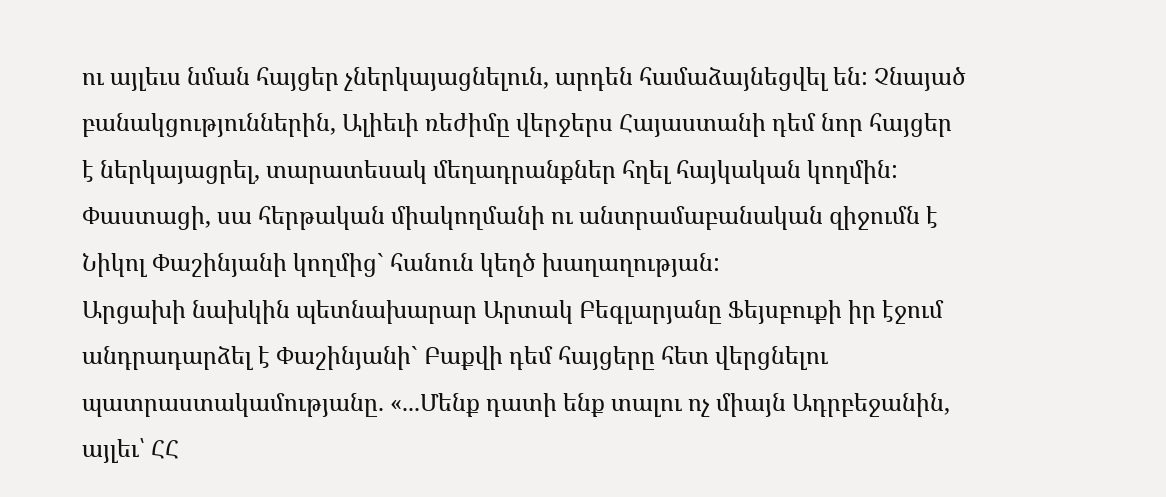ու այլեւս նման հայցեր չներկայացնելուն, արդեն համաձայնեցվել են: Չնայած բանակցություններին, Ալիեւի ռեժիմը վերջերս Հայաստանի դեմ նոր հայցեր է ներկայացրել, տարատեսակ մեղադրանքներ հղել հայկական կողմին: Փաստացի, սա հերթական միակողմանի ու անտրամաբանական զիջումն է Նիկոլ Փաշինյանի կողմից` հանուն կեղծ խաղաղության:
Արցախի նախկին պետնախարար Արտակ Բեգլարյանը Ֆեյսբուքի իր էջում անդրադարձել է Փաշինյանի` Բաքվի դեմ հայցերը հետ վերցնելու պատրաստակամությանը. «...Մենք դատի ենք տալու ոչ միայն Ադրբեջանին, այլեւ՝ ՀՀ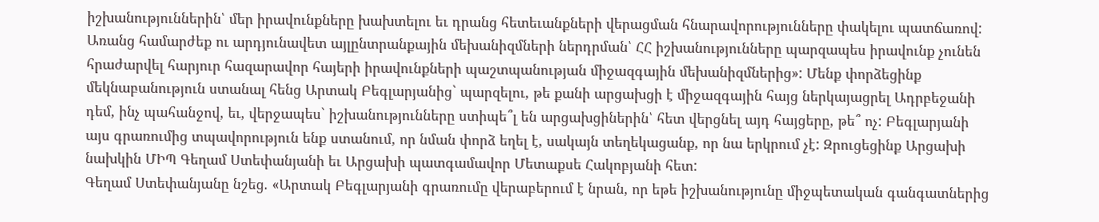իշխանություններին՝ մեր իրավունքները խախտելու եւ դրանց հետեւանքների վերացման հնարավորությունները փակելու պատճառով: Առանց համարժեք ու արդյունավետ այլընտրանքային մեխանիզմների ներդրման՝ ՀՀ իշխանությունները պարզապես իրավունք չունեն հրաժարվել հարյուր հազարավոր հայերի իրավունքների պաշտպանության միջազգային մեխանիզմներից»: Մենք փորձեցինք մեկնաբանություն ստանալ հենց Արտակ Բեգլարյանից` պարզելու, թե քանի արցախցի է միջազգային հայց ներկայացրել Ադրբեջանի դեմ, ինչ պահանջով, եւ, վերջապես` իշխանությունները ստիպե՞լ են արցախցիներին՝ հետ վերցնել այդ հայցերը, թե՞ ոչ: Բեգլարյանի այս գրառումից տպավորություն ենք ստանում, որ նման փորձ եղել է, սակայն տեղեկացանք, որ նա երկրում չէ: Զրուցեցինք Արցախի նախկին ՄԻՊ Գեղամ Ստեփանյանի եւ Արցախի պատգամավոր Մետաքսե Հակոբյանի հետ:
Գեղամ Ստեփանյանը նշեց. «Արտակ Բեգլարյանի գրառումը վերաբերում է նրան, որ եթե իշխանությունը միջպետական գանգատներից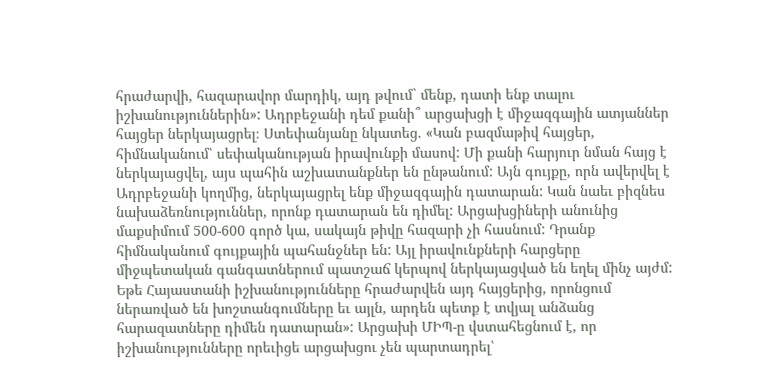հրաժարվի, հազարավոր մարդիկ, այդ թվում` մենք, դատի ենք տալու իշխանություններին»: Ադրբեջանի դեմ քանի՞ արցախցի է միջազգային ատյաններ հայցեր ներկայացրել։ Ստեփանյանը նկատեց. «Կան բազմաթիվ հայցեր, հիմնականում՝ սեփականության իրավունքի մասով: Մի քանի հարյուր նման հայց է ներկայացվել, այս պահին աշխատանքներ են ընթանում: Այն գույքը, որն ավերվել է Ադրբեջանի կողմից, ներկայացրել ենք միջազգային դատարան: Կան նաեւ բիզնես նախաձեռնություններ, որոնք դատարան են դիմել: Արցախցիների անունից մաքսիմում 500-600 գործ կա, սակայն թիվը հազարի չի հասնում: Դրանք հիմնականում գույքային պահանջներ են: Այլ իրավունքների հարցերը միջպետական գանգատներում պատշաճ կերպով ներկայացված են եղել մինչ այժմ: Եթե Հայաստանի իշխանությունները հրաժարվեն այդ հայցերից, որոնցում ներառված են խոշտանգումները եւ այլն, արդեն պետք է տվյալ անձանց հարազատները դիմեն դատարան»: Արցախի ՄԻՊ-ը վստահեցնում է, որ իշխանությունները որեւիցե արցախցու չեն պարտադրել՝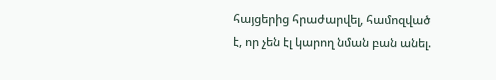հայցերից հրաժարվել, համոզված է, որ չեն էլ կարող նման բան անել.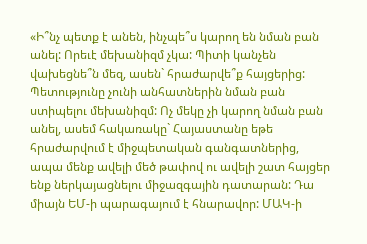«Ի՞նչ պետք է անեն, ինչպե՞ս կարող են նման բան անել: Որեւէ մեխանիզմ չկա: Պիտի կանչեն վախեցնե՞ն մեզ, ասեն` հրաժարվե՞ք հայցերից: Պետությունը չունի անհատներին նման բան ստիպելու մեխանիզմ: Ոչ մեկը չի կարող նման բան անել, ասեմ հակառակը` Հայաստանը եթե հրաժարվում է միջպետական գանգատներից, ապա մենք ավելի մեծ թափով ու ավելի շատ հայցեր ենք ներկայացնելու միջազգային դատարան: Դա միայն ԵՄ-ի պարագայում է հնարավոր: ՄԱԿ-ի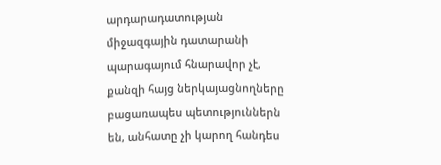արդարադատության միջազգային դատարանի պարագայում հնարավոր չէ, քանզի հայց ներկայացնողները բացառապես պետություններն են, անհատը չի կարող հանդես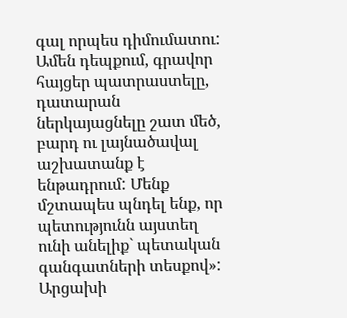գալ որպես դիմումատու: Ամեն դեպքում, գրավոր հայցեր պատրաստելը, դատարան ներկայացնելը շատ մեծ, բարդ ու լայնածավալ աշխատանք է ենթադրում: Մենք մշտապես պնդել ենք, որ պետությունն այստեղ ունի անելիք` պետական գանգատների տեսքով»:
Արցախի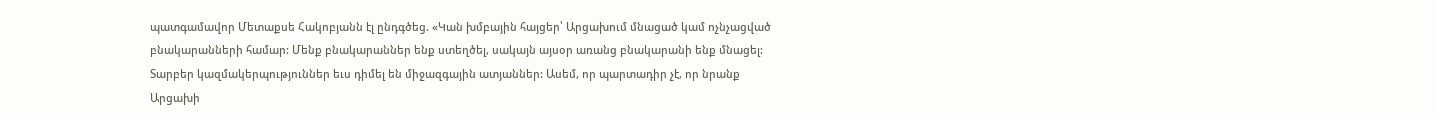պատգամավոր Մետաքսե Հակոբյանն էլ ընդգծեց. «Կան խմբային հայցեր՝ Արցախում մնացած կամ ոչնչացված բնակարանների համար: Մենք բնակարաններ ենք ստեղծել, սակայն այսօր առանց բնակարանի ենք մնացել: Տարբեր կազմակերպություններ եւս դիմել են միջազգային ատյաններ: Ասեմ, որ պարտադիր չէ, որ նրանք Արցախի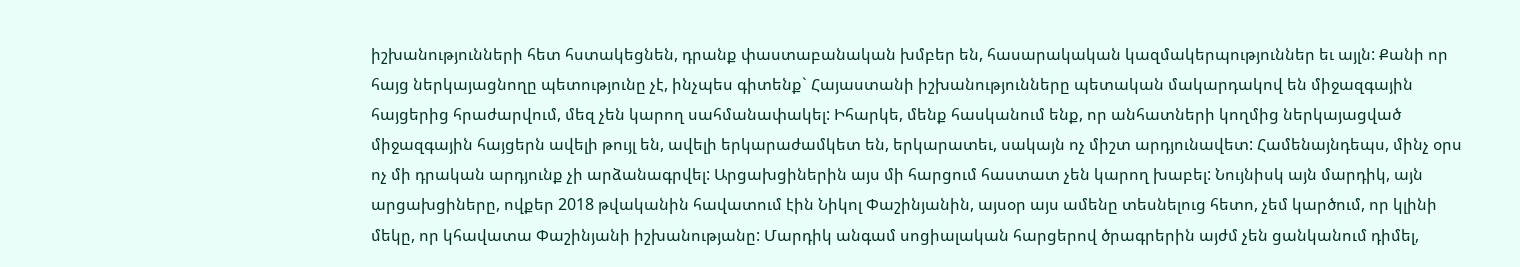իշխանությունների հետ հստակեցնեն, դրանք փաստաբանական խմբեր են, հասարակական կազմակերպություններ եւ այլն: Քանի որ հայց ներկայացնողը պետությունը չէ, ինչպես գիտենք` Հայաստանի իշխանությունները պետական մակարդակով են միջազգային հայցերից հրաժարվում, մեզ չեն կարող սահմանափակել: Իհարկե, մենք հասկանում ենք, որ անհատների կողմից ներկայացված միջազգային հայցերն ավելի թույլ են, ավելի երկարաժամկետ են, երկարատեւ, սակայն ոչ միշտ արդյունավետ: Համենայնդեպս, մինչ օրս ոչ մի դրական արդյունք չի արձանագրվել: Արցախցիներին այս մի հարցում հաստատ չեն կարող խաբել: Նույնիսկ այն մարդիկ, այն արցախցիները, ովքեր 2018 թվականին հավատում էին Նիկոլ Փաշինյանին, այսօր այս ամենը տեսնելուց հետո, չեմ կարծում, որ կլինի մեկը, որ կհավատա Փաշինյանի իշխանությանը: Մարդիկ անգամ սոցիալական հարցերով ծրագրերին այժմ չեն ցանկանում դիմել,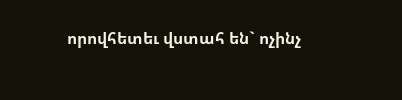որովհետեւ վստահ են` ոչինչ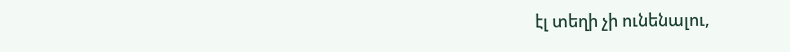էլ տեղի չի ունենալու,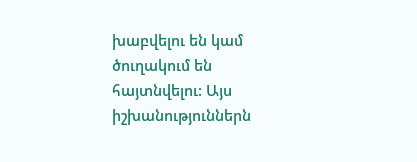խաբվելու են կամ ծուղակում են հայտնվելու: Այս իշխանություններն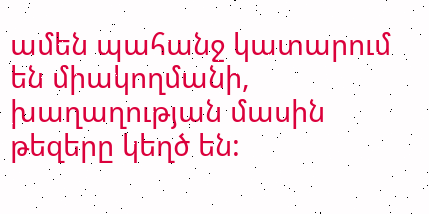ամեն պահանջ կատարում են միակողմանի, խաղաղության մասին թեզերը կեղծ են: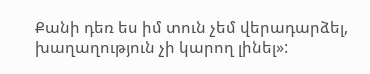Քանի դեռ ես իմ տուն չեմ վերադարձել, խաղաղություն չի կարող լինել»: